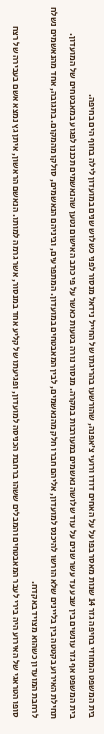בית המשפט המחוזי בחיפה גזר 14 שנות מאסר בפועל על האחים דודו ורועי צ'אפנה, שהורשעו בהריגתו של החייל נידאל מנסור לפני כשלוש שנים במועדון לילה בחוף הים בחיפה.
בית המשפט אף גזר עונשים בין שבע עד עשר שנים על עוד שלושה נאשמים במעורבות במקרה. מנסור נורה בטעות כאשר על פי כתב האישום נטען שהנאשמים תכננו לפגוע במאבטחים של המועדון.
תחילת האירוע בקטטה בין בליינים שלא הורשו להיכנס למועדון, אליהם חברו חלק מהנאשמים, לבין המאבטחים במועדון. המתפרעים, וביניהם הנאשמים, סולקו מהמקום. בתגובה, אחד מהנאשמים נשלח לרחבת המועדון כשהוא מצויד באקדח.
סופו הטראגי של האירוע היה בירי לעבר המאבטחים והמבלים ששהו ברחבת הכניסה למועדון, ופגיעתו של קליע אחד במנסור, אשר גרמה למותו. הנאשם הראשון, איתן גץ נמצא אשם בעבירה של רצח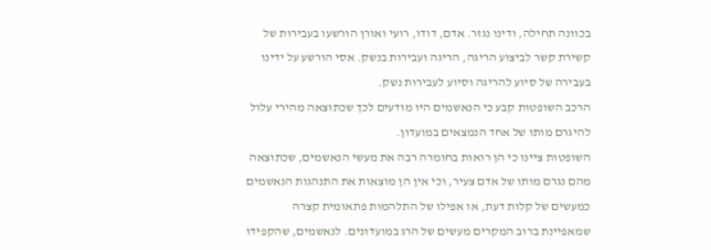בכוונה תחילה, ודינו נגזר. אדם, דודו, רועי ואורן הורשעו בעבירות של קשירת קשר לביצוע הריגה, הריגה ועבירות בנשק. אסי הורשע על ידינו בעבירה של סיוע להריגה וסיוע לעבירות נשק.
הרכב השופטות קבע כי הנאשמים היו מודעים לכך שכתוצאה מהירי עלול להיגרם מותו של אחד הנמצאים במועדון.
השופטות ציינו כי הן רואות בחומרה רבה את מעשי הנאשמים, שכתוצאה מהם נגרם מותו של אדם צעיר, וכי אין הן מוצאות את התנהגות הנאשמים כמעשים של קלות דעת, או אפילו של התלהמות פתאומית קצרה שמאפיינת ברוב המקרים מעשים של הרג במועדונים. לנאשמים, שהקפידו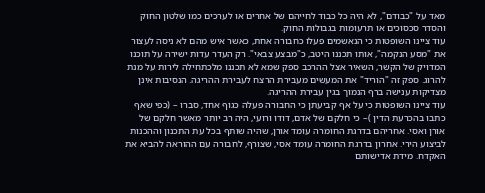מאד על "כבודם", לא היה כל כבוד לחייהם של אחרים או לערכים כמו שלטון החוק והסדר סכסוכים או תרעומות בגבולות החוק.
עוד ציינו השופטות כי הנאשמים פעלו כחבורה אחת, כאשר איש מהם לא ניסה לעצור את "מסע הנקמה", אותו תכננו היטב, כ"מבצע צבאי". רק העדר עדות ישירה על תוכנו המדויק של הקשר, השאיר אצל ההרכב ספק שמא לא תכננו מלכתחילה לירות על מנת להרוג. ספק זה "הוריד" את המעשים מעבירת הרצח לעבירת ההריגה. הנסיבות אינן מצדיקות ענישה ברף הנמוך בגין עבירת ההריגה.
עוד ציינו השופטות כי על אף קביעתן כי החבורה פעלה כגוף אחד, סברו – (כפי שאף כתבו בהכרעת הדין )– כי חלקם של אדם, דודו ורועי, היה רב יותר מאשר חלקם של אורן ואסי. אחריהם בדרגת החומרה עומד אורן, שהיה שותף בכל עת התכנון וההכנות לביצוע הירי. אחרון בדרגת החומרה עומד אסי, שצורף, לחבורה עם ההוראה להביא את האקדח. מידת אדישותם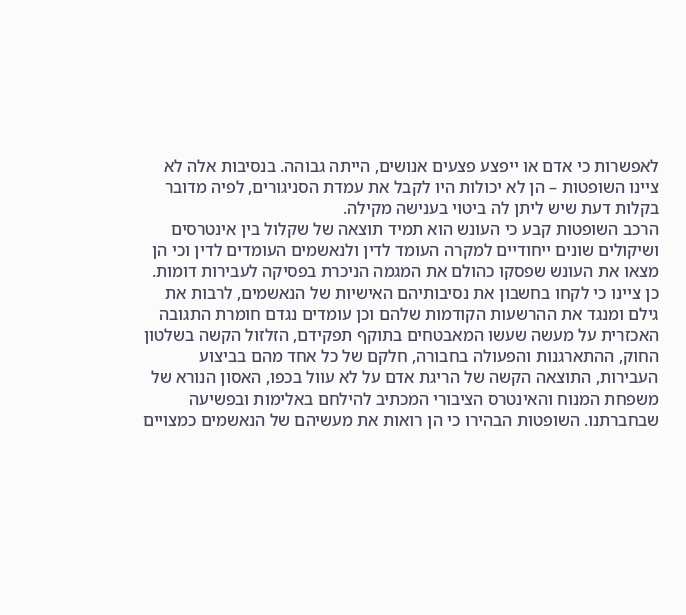לאפשרות כי אדם או ייפצע פצעים אנושים, הייתה גבוהה. בנסיבות אלה לא ציינו השופטות – הן לא יכולות היו לקבל את עמדת הסניגורים, לפיה מדובר בקלות דעת שיש ליתן לה ביטוי בענישה מקילה.
הרכב השופטות קבע כי העונש הוא תמיד תוצאה של שקלול בין אינטרסים ושיקולים שונים ייחודיים למקרה העומד לדין ולנאשמים העומדים לדין וכי הן מצאו את העונש שפסקו כהולם את המגמה הניכרת בפסיקה לעבירות דומות.
כן ציינו כי לקחו בחשבון את נסיבותיהם האישיות של הנאשמים, לרבות את גילם ומנגד את ההרשעות הקודמות שלהם וכן עומדים נגדם חומרת התגובה האכזרית על מעשה שעשו המאבטחים בתוקף תפקידם, הזלזול הקשה בשלטון החוק, ההתארגנות והפעולה בחבורה, חלקם של כל אחד מהם בביצוע העבירות, התוצאה הקשה של הריגת אדם על לא עוול בכפו, האסון הנורא של משפחת המנוח והאינטרס הציבורי המכתיב להילחם באלימות ובפשיעה שבחברתנו. השופטות הבהירו כי הן רואות את מעשיהם של הנאשמים כמצויים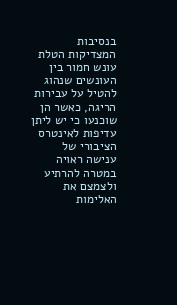בנסיבות המצדיקות הטלת עונש חמור בין העונשים שנהוג להטיל על עבירות הריגה, כאשר הן שוכנעו כי יש ליתן עדיפות לאינטרס הציבורי של ענישה ראויה במטרה להרתיע ולצמצם את האלימות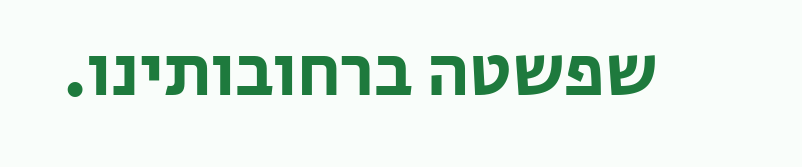שפשטה ברחובותינו.